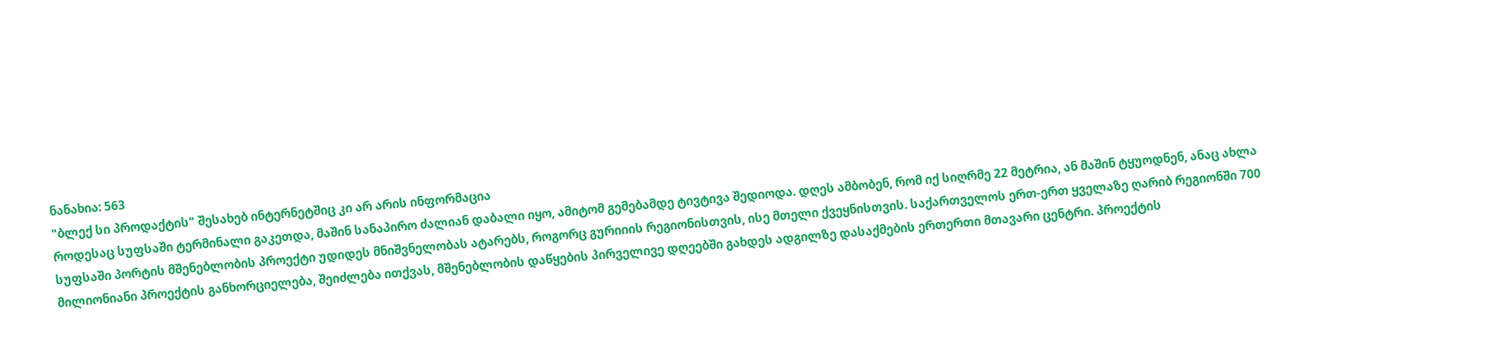ნანახია: 563
"ბლექ სი პროდაქტის" შესახებ ინტერნეტშიც კი არ არის ინფორმაცია
როდესაც სუფსაში ტერმინალი გაკეთდა, მაშინ სანაპირო ძალიან დაბალი იყო, ამიტომ გემებამდე ტივტივა შედიოდა. დღეს ამბობენ, რომ იქ სიღრმე 22 მეტრია, ან მაშინ ტყუოდნენ, ანაც ახლა
სუფსაში პორტის მშენებლობის პროექტი უდიდეს მნიშვნელობას ატარებს, როგორც გურიიის რეგიონისთვის, ისე მთელი ქვეყნისთვის. საქართველოს ერთ-ერთ ყველაზე ღარიბ რეგიონში 700 მილიონიანი პროექტის განხორციელება, შეიძლება ითქვას, მშენებლობის დაწყების პირველივე დღეებში გახდეს ადგილზე დასაქმების ერთერთი მთავარი ცენტრი. პროექტის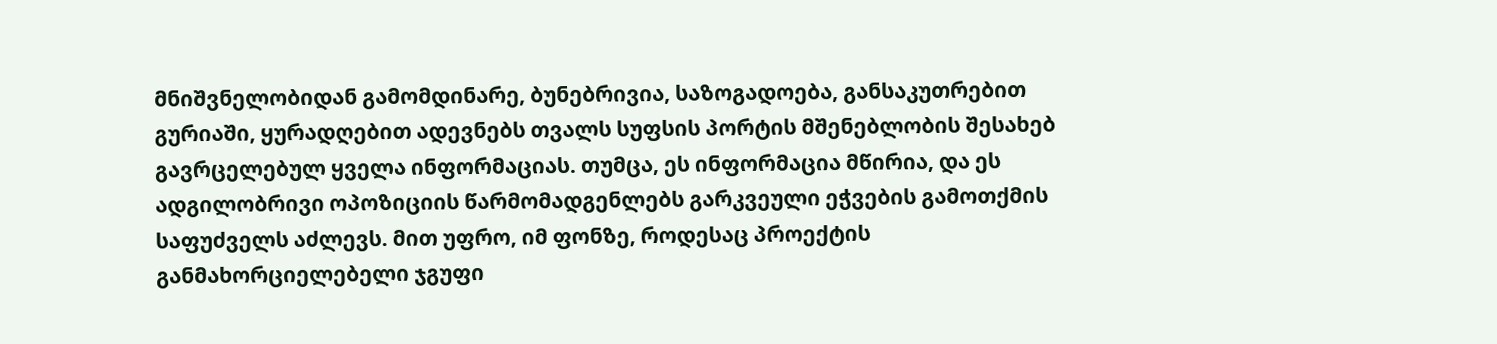მნიშვნელობიდან გამომდინარე, ბუნებრივია, საზოგადოება, განსაკუთრებით გურიაში, ყურადღებით ადევნებს თვალს სუფსის პორტის მშენებლობის შესახებ გავრცელებულ ყველა ინფორმაციას. თუმცა, ეს ინფორმაცია მწირია, და ეს ადგილობრივი ოპოზიციის წარმომადგენლებს გარკვეული ეჭვების გამოთქმის საფუძველს აძლევს. მით უფრო, იმ ფონზე, როდესაც პროექტის განმახორციელებელი ჯგუფი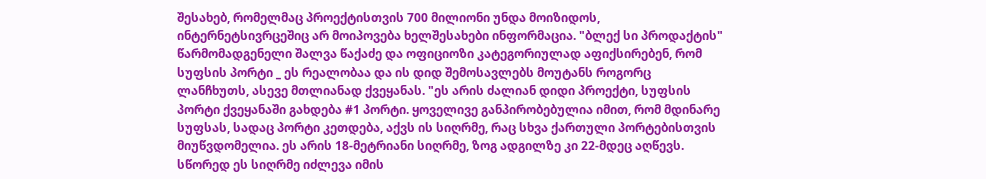შესახებ, რომელმაც პროექტისთვის 700 მილიონი უნდა მოიზიდოს, ინტერნეტსივრცეშიც არ მოიპოვება ხელშესახები ინფორმაცია. "ბლექ სი პროდაქტის" წარმომადგენელი შალვა წაქაძე და ოფიციოზი კატეგორიულად აფიქსირებენ, რომ სუფსის პორტი _ ეს რეალობაა და ის დიდ შემოსავლებს მოუტანს როგორც ლანჩხუთს, ასევე მთლიანად ქვეყანას. "ეს არის ძალიან დიდი პროექტი, სუფსის პორტი ქვეყანაში გახდება #1 პორტი. ყოველივე განპირობებულია იმით, რომ მდინარე სუფსას, სადაც პორტი კეთდება, აქვს ის სიღრმე, რაც სხვა ქართული პორტებისთვის მიუწვდომელია. ეს არის 18-მეტრიანი სიღრმე, ზოგ ადგილზე კი 22-მდეც აღწევს. სწორედ ეს სიღრმე იძლევა იმის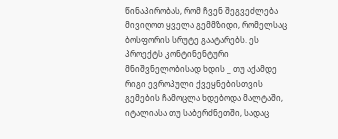წინაპირობას, რომ ჩვენ შეგვეძლება მივიღოთ ყველა გემმზიდი, რომელსაც ბოსფორის სრუტე გაატარებს. ეს პროექტს კონტინენტური მნიშვნელობისად ხდის _ თუ აქამდე რიგი ევროპული ქვეყნებისთვის გემების ჩამოცლა ხდებოდა მალტაში, იტალიასა თუ საბერძნეთში, სადაც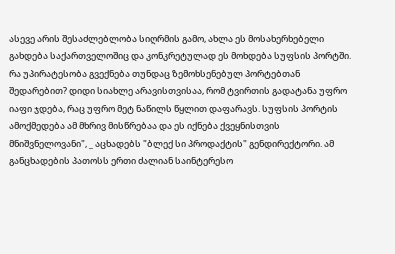ასევე არის შესაძლებლობა სიღრმის გამო, ახლა ეს მოსახერხებელი გახდება საქართველოშიც და კონკრეტულად ეს მოხდება სუფსის პორტში. რა უპირატესობა გვექნება თუნდაც ზემოხსენებულ პორტებთან შედარებით? დიდი სიახლე არავისთვისაა, რომ ტვირთის გადატანა უფრო იაფი ჯდება, რაც უფრო მეტ ნაწილს წყლით დაფარავს. სუფსის პორტის ამოქმედება ამ მხრივ მისწრებაა და ეს იქნება ქვეყნისთვის მნიშვნელოვანი", _ აცხადებს "ბლექ სი პროდაქტის" გენდირექტორი. ამ განცხადების პათოსს ერთი ძალიან საინტერესო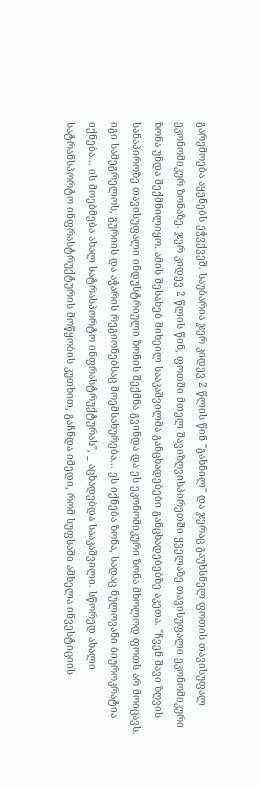გარემოება აყენებს ეჭვქვეშ. საუბარია ჯერ კიდევ 2 წლის წინ "გახნილ" და ჯერაც გაუხსნელ ფოთის თავისუფალ ეკონომიკურ ზონაზე. ჯერ კიდევ 2 წლის წინ, ფოთში მთელ შავიზღვისპირეთში ყველაზე თავისუფალი ეკონომიკური ზონა უნდა შექმნილიყო. ამის შესახებ მიხეილ სააკაშვილმა განცხადებები განცხადებებზე აკეთა. "ჩვენ შავი ზღვის სანაპიროზე თავისუფალი ინდუსტრიული ზონის შექმნა გვინდა და ეს ეკონომიკური ზონა მხოლოდ ფოთს არ მოიცავს. იგი სამეგრელოს, გურიის და აჭარის რეგიონებსაც მოემსახურება... ეს იქნება ზონა, სადაც ნულოვანი ბიუროკრატია იქნება... ის მოებმება ახალ სატრასპორტო ინფრასტრუქტურას", _ აცხადებდა სააკაშვილი. სწორედ ახალი სატრანსპორტო ინფრასტრუქტურის მოწყობის კუთხით, გაჩნდა იმედი, რომ სუფსაში ამხელა ინვესტიციის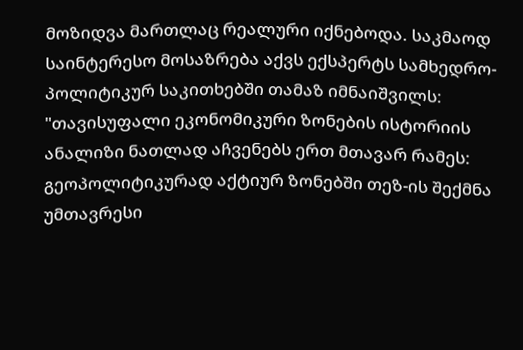მოზიდვა მართლაც რეალური იქნებოდა. საკმაოდ საინტერესო მოსაზრება აქვს ექსპერტს სამხედრო-პოლიტიკურ საკითხებში თამაზ იმნაიშვილს: "თავისუფალი ეკონომიკური ზონების ისტორიის ანალიზი ნათლად აჩვენებს ერთ მთავარ რამეს: გეოპოლიტიკურად აქტიურ ზონებში თეზ-ის შექმნა უმთავრესი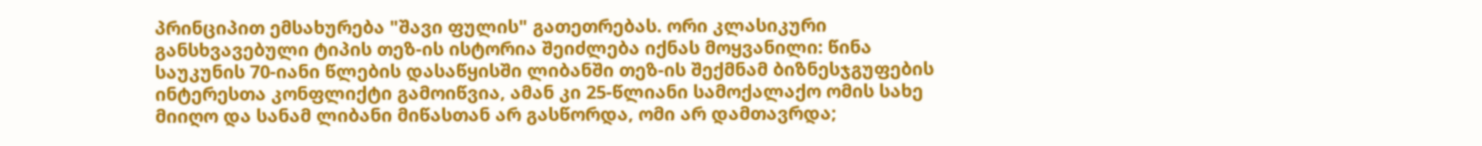პრინციპით ემსახურება "შავი ფულის" გათეთრებას. ორი კლასიკური განსხვავებული ტიპის თეზ-ის ისტორია შეიძლება იქნას მოყვანილი: წინა საუკუნის 70-იანი წლების დასაწყისში ლიბანში თეზ-ის შექმნამ ბიზნესჯგუფების ინტერესთა კონფლიქტი გამოიწვია, ამან კი 25-წლიანი სამოქალაქო ომის სახე მიიღო და სანამ ლიბანი მიწასთან არ გასწორდა, ომი არ დამთავრდა;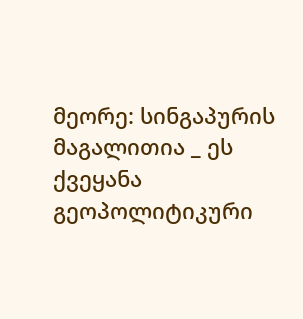მეორე: სინგაპურის მაგალითია _ ეს ქვეყანა გეოპოლიტიკური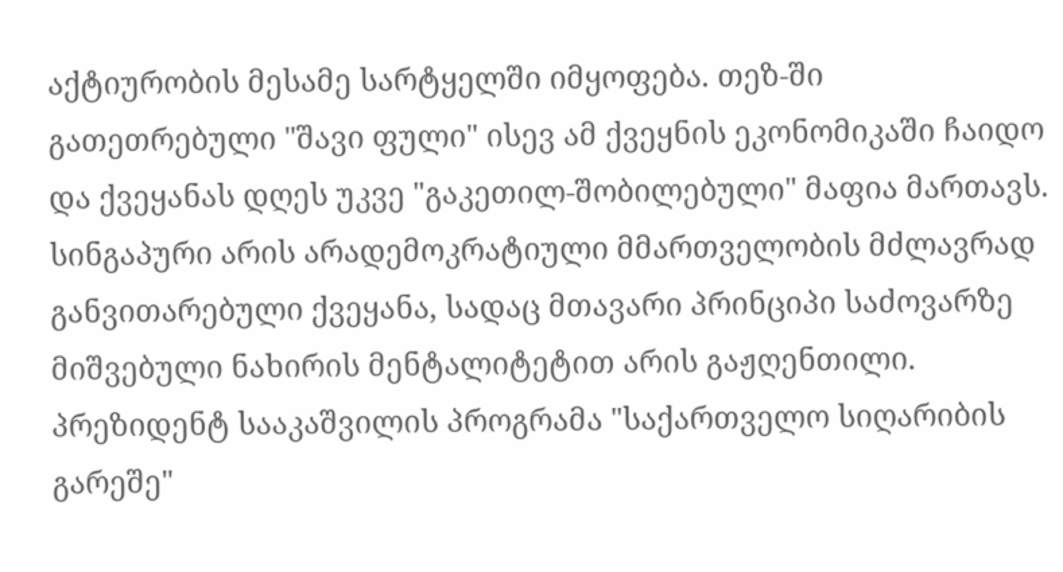აქტიურობის მესამე სარტყელში იმყოფება. თეზ-ში გათეთრებული "შავი ფული" ისევ ამ ქვეყნის ეკონომიკაში ჩაიდო და ქვეყანას დღეს უკვე "გაკეთილ-შობილებული" მაფია მართავს. სინგაპური არის არადემოკრატიული მმართველობის მძლავრად განვითარებული ქვეყანა, სადაც მთავარი პრინციპი საძოვარზე მიშვებული ნახირის მენტალიტეტით არის გაჟღენთილი. პრეზიდენტ სააკაშვილის პროგრამა "საქართველო სიღარიბის გარეშე"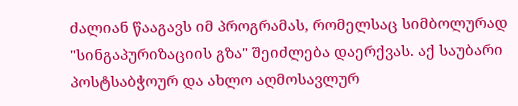ძალიან წააგავს იმ პროგრამას, რომელსაც სიმბოლურად "სინგაპურიზაციის გზა" შეიძლება დაერქვას. აქ საუბარი პოსტსაბჭოურ და ახლო აღმოსავლურ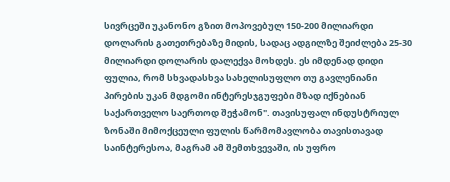სივრცეში უკანონო გზით მოპოვებულ 150-200 მილიარდი დოლარის გათეთრებაზე მიდის, სადაც ადგილზე შეიძლება 25-30 მილიარდი დოლარის დალექვა მოხდეს. ეს იმდენად დიდი ფულია, რომ სხვადასხვა სახელისუფლო თუ გავლენიანი პირების უკან მდგომი ინტერესჯგუფები მზად იქნებიან საქართველო საერთოდ შეჭამონ". თავისუფალ ინდუსტრიულ ზონაში მიმოქცეული ფულის წარმომავლობა თავისთავად საინტერესოა, მაგრამ ამ შემთხვევაში, ის უფრო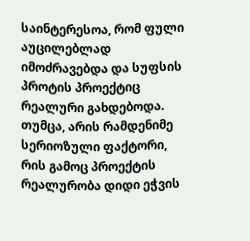საინტერესოა, რომ ფული აუცილებლად იმოძრავებდა და სუფსის პროტის პროექტიც რეალური გახდებოდა. თუმცა, არის რამდენიმე სერიოზული ფაქტორი, რის გამოც პროექტის რეალურობა დიდი ეჭვის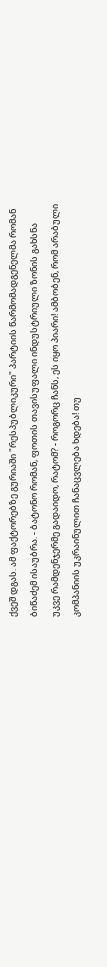ქვეშ დგას. ამ ფაქტორებზე გურიაში "რესპუბლიკური" პარტიის წარმომადგენელმა რომან ბიწაძემ ისაუბრა. - ბატონო რომან, ფოთის თავისუფალი ინდუსტრიული ზონის გახსნა უკვე რამდენჯერმე გადაიდო, რატომ? - როგორც ჩანს, ეს იყო პიარი! ამბობენ, რომ არაბული კომპანიის უკრაინულით ჩანაცვლება ხდება! თუ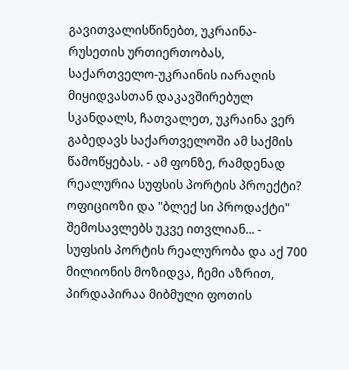გავითვალისწინებთ, უკრაინა-რუსეთის ურთიერთობას, საქართველო-უკრაინის იარაღის მიყიდვასთან დაკავშირებულ სკანდალს, ჩათვალეთ, უკრაინა ვერ გაბედავს საქართველოში ამ საქმის წამოწყებას. - ამ ფონზე, რამდენად რეალურია სუფსის პორტის პროექტი? ოფიციოზი და "ბლექ სი პროდაქტი" შემოსავლებს უკვე ითვლიან... - სუფსის პორტის რეალურობა და აქ 700 მილიონის მოზიდვა, ჩემი აზრით, პირდაპირაა მიბმული ფოთის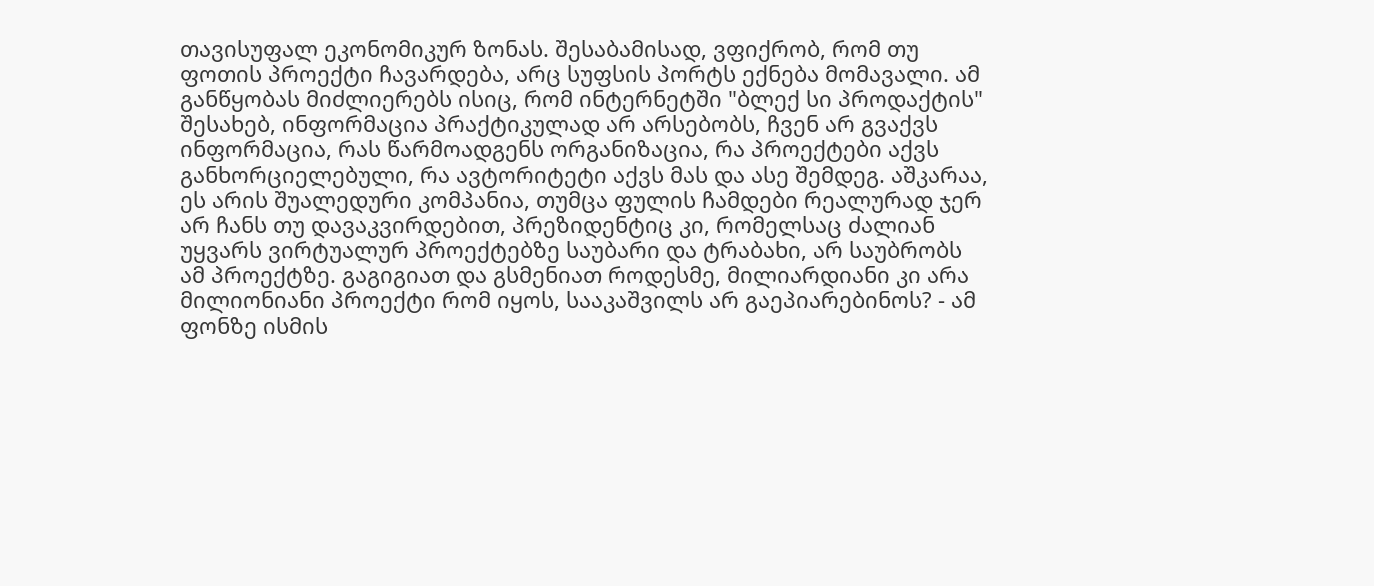თავისუფალ ეკონომიკურ ზონას. შესაბამისად, ვფიქრობ, რომ თუ ფოთის პროექტი ჩავარდება, არც სუფსის პორტს ექნება მომავალი. ამ განწყობას მიძლიერებს ისიც, რომ ინტერნეტში "ბლექ სი პროდაქტის" შესახებ, ინფორმაცია პრაქტიკულად არ არსებობს, ჩვენ არ გვაქვს ინფორმაცია, რას წარმოადგენს ორგანიზაცია, რა პროექტები აქვს განხორციელებული, რა ავტორიტეტი აქვს მას და ასე შემდეგ. აშკარაა, ეს არის შუალედური კომპანია, თუმცა ფულის ჩამდები რეალურად ჯერ არ ჩანს თუ დავაკვირდებით, პრეზიდენტიც კი, რომელსაც ძალიან უყვარს ვირტუალურ პროექტებზე საუბარი და ტრაბახი, არ საუბრობს ამ პროექტზე. გაგიგიათ და გსმენიათ როდესმე, მილიარდიანი კი არა მილიონიანი პროექტი რომ იყოს, სააკაშვილს არ გაეპიარებინოს? - ამ ფონზე ისმის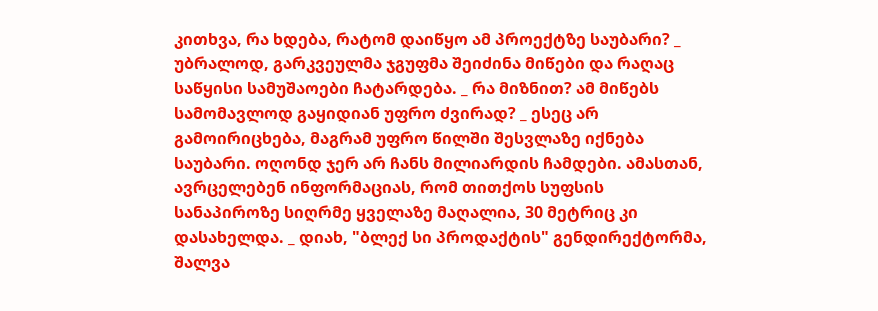კითხვა, რა ხდება, რატომ დაიწყო ამ პროექტზე საუბარი? _ უბრალოდ, გარკვეულმა ჯგუფმა შეიძინა მიწები და რაღაც საწყისი სამუშაოები ჩატარდება. _ რა მიზნით? ამ მიწებს სამომავლოდ გაყიდიან უფრო ძვირად? _ ესეც არ გამოირიცხება, მაგრამ უფრო წილში შესვლაზე იქნება საუბარი. ოღონდ ჯერ არ ჩანს მილიარდის ჩამდები. ამასთან, ავრცელებენ ინფორმაციას, რომ თითქოს სუფსის სანაპიროზე სიღრმე ყველაზე მაღალია, 30 მეტრიც კი დასახელდა. _ დიახ, "ბლექ სი პროდაქტის" გენდირექტორმა, შალვა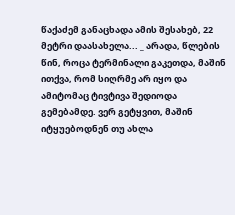წაქაძემ განაცხადა ამის შესახებ, 22 მეტრი დაასახელა... _ არადა, წლების წინ, როცა ტერმინალი გაკეთდა, მაშინ ითქვა, რომ სიღრმე არ იყო და ამიტომაც ტივტივა შედიოდა გემებამდე. ვერ გეტყვით, მაშინ იტყუებოდნენ თუ ახლა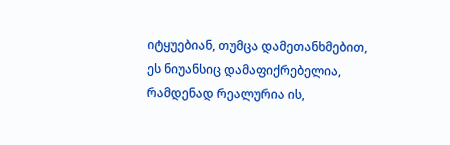იტყუებიან, თუმცა დამეთანხმებით, ეს ნიუანსიც დამაფიქრებელია, რამდენად რეალურია ის,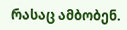რასაც ამბობენ.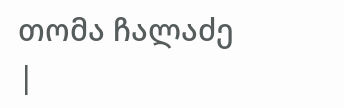თომა ჩალაძე
|